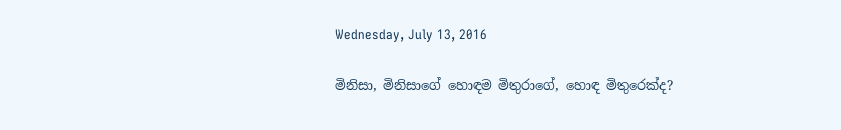Wednesday, July 13, 2016

මිනිසා, මිනිසාගේ හොඳම මිතුරාගේ, හොඳ මිතුරෙක්ද?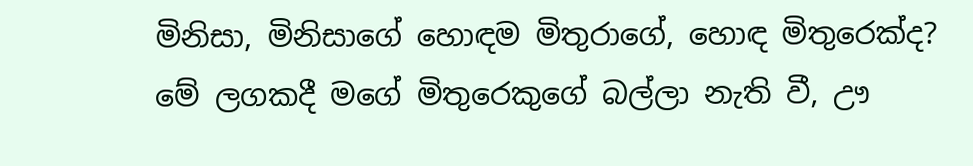මිනිසා, මිනිසාගේ හොඳම මිතුරාගේ, හොඳ මිතුරෙක්ද?
මේ ලගකදී මගේ මිතුරෙකුගේ බල්ලා නැති වී, ඌ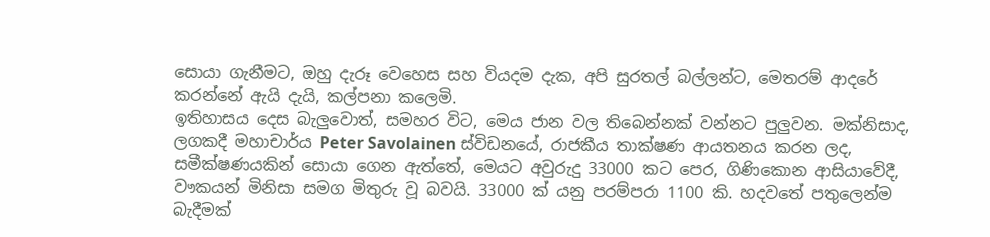සොයා ගැනීමට, ඔහු දැරූ වෙහෙස සහ වියදම දැක, අපි සුරතල් බල්ලන්ට, මෙතරම් ආදරේ කරන්නේ ඇයි දැයි, කල්පනා කලෙමි.
ඉතිහාසය දෙස බැලුවොත්, සමහර විට, මෙය ජාන වල තිබෙන්නක් වන්නට පුලුවන. මක්නිසාද, ලගකදී මහාචාර්ය Peter Savolainen ස්විඩනයේ, රාජකීය තාක්ෂණ ආයතනය කරන ලද, සමීක්ෂණයකින් සොයා ගෙන ඇත්තේ, මෙයට අවුරුදු 33000 කට පෙර, ගිණිකොන ආසියාවේදී, වෟකයන් මිනිසා සමග මිතුරු වූ බවයි. 33000 ක් යනු පරම්පරා 1100 කි. හදවතේ පතුලෙන්ම බැදීමක්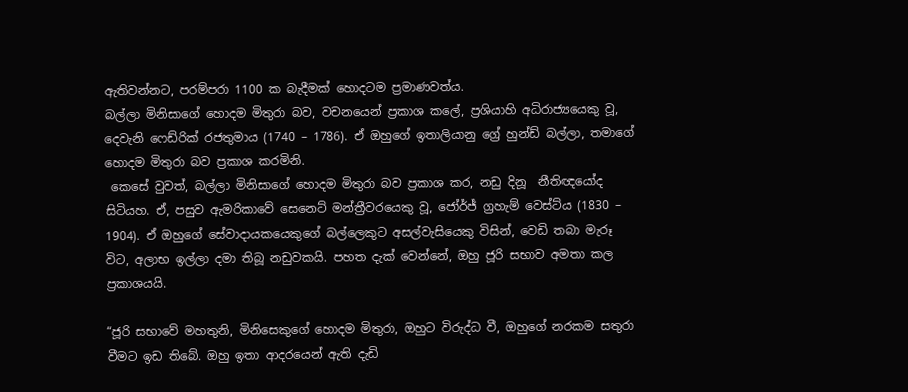ඇතිවන්නට, පරම්පරා 1100 ක බැදීමක් හොදටම ප්‍රමාණවත්ය.
බල්ලා මිනිසාගේ හොදම මිතුරා බව, වචනයෙන් ප්‍රකාශ කලේ, ප්‍රශියාහි අධිරාජ්‍යයෙකු වූ,  දෙවැනි ෆෙඩ්රික් රජතුමාය (1740 – 1786). ඒ ඔහුගේ ඉතාලියානු ග්‍රේ හුන්ඩ් බල්ලා, තමාගේ හොදම මිතුරා බව ප්‍රකාශ කරමිනි.
 කෙසේ වුවත්, බල්ලා මිනිසාගේ හොදම මිතුරා බව ප්‍රකාශ කර, නඩු දිනූ  නීතිඥයෝද සිටියහ. ඒ, පසුව ඇමරිකාවේ සෙනෙට් මන්ත්‍රීවරයෙකු වූ, ජෝර්ජ් ග්‍රහැම් වෙස්ට්ය (1830 – 1904). ඒ ඔහුගේ සේවාදායකයෙකුගේ බල්ලෙකුට අසල්වැසියෙකු විසින්, වෙඩි තබා මැරූ විට, අලාභ ඉල්ලා දමා තිබූ නඩුවකයි. පහත දැක් වෙන්නේ, ඔහු ජූරි සභාව අමතා කල ප්‍රකාශයයි.

“ජූරි සභාවේ මහතුනි, මිනිසෙකුගේ හොදම මිතුරා, ඔහුට විරුද්ධ වී, ඔහුගේ නරකම සතුරා වීමට ඉඩ තිබේ. ඔහු ඉතා ආදරයෙන් ඇති දැඩි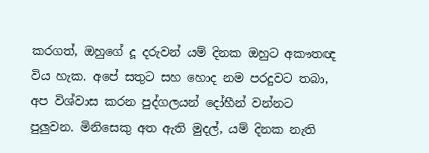කරගත්, ඔහුගේ දූ දරුවන් යම් දිනක ඔහුට අකෟතඥ විය හැක. අපේ සතුට සහ හොද නම පරදුවට තබා, අප විශ්වාස කරන පුද්ගලයන් දෝහීන් වන්නට පුලුවන. මිනිසෙකු අත ඇති මුදල්, යම් දිනක නැති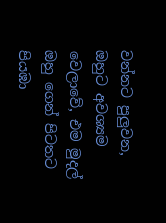වන්නට පුලුවන, ඔහුට අවශ්‍යම වෙලාවේ, එම මුදල් ඔහු ගෙන් පිටතට පියඹා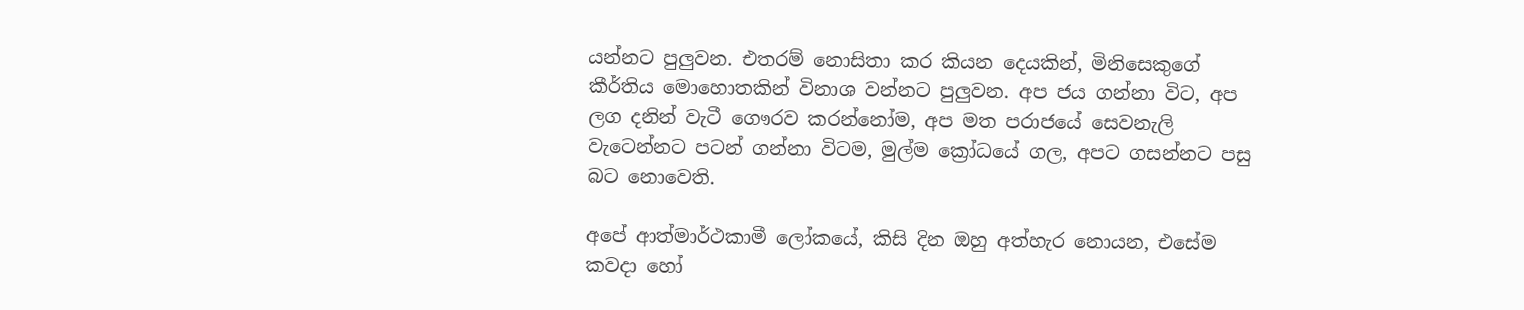යන්නට පුලුවන. එතරම් නොසිතා කර කියන දෙයකින්, මිනිසෙකුගේ කීර්තිය මොහොතකින් විනාශ වන්නට පුලුවන. අප ජය ගන්නා විට, අප ලග දනින් වැටී ගෞරව කරන්නෝම, අප මත පරාජයේ සෙවනැලි වැටෙන්නට පටන් ගන්නා විටම, මුල්ම ක්‍රෝධයේ ගල, අපට ගසන්නට පසු බට නොවෙති.

අපේ ආත්මාර්ථකාමී ලෝකයේ, කිසි දින ඔහු අත්හැර නොයන, එසේම කවදා හෝ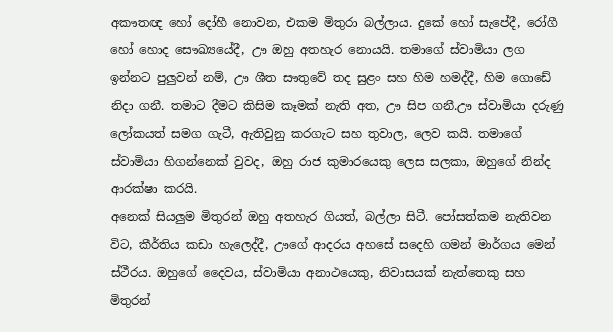අකෟතඥ හෝ දෝහී නොවන, එකම මිතුරා බල්ලාය. දුකේ හෝ සැපේදී, රෝගී හෝ හොද සෞඛ්‍යයේදී, ඌ ඔහු අතහැර නොයයි. තමාගේ ස්වාමියා ලග ඉන්නට පුලුවන් නම්, ඌ ශීත සෟතුවේ තද සුළං සහ හිම හමද්දී, හිම ගොඩේ නිදා ගනී. තමාට දීමට කිසිම කෑමක් නැති අත, ඌ සිප ගනී.ඌ ස්වාමියා දරුණු ලෝකයත් සමග ගැටී, ඇතිවුනු කරගැට සහ තුවාල, ලෙව කයි. තමාගේ ස්වාමියා හිගන්නෙක් වුවද, ඔහු රාජ කුමාරයෙකු ලෙස සලකා, ඔහුගේ නින්ද ආරක්ෂා කරයි.
අනෙක් සියලුම මිතුරන් ඔහු අතහැර ගියත්, බල්ලා සිටී. පෝසත්කම නැතිවන විට, කීර්තිය කඩා හැලෙද්දී, ඌගේ ආදරය අහසේ සදෙහි ගමන් මාර්ගය මෙන් ස්ථීරය. ඔහුගේ දෛවය, ස්වාමියා අනාථයෙකු, නිවාසයක් නැත්තෙකු සහ මිතුරන්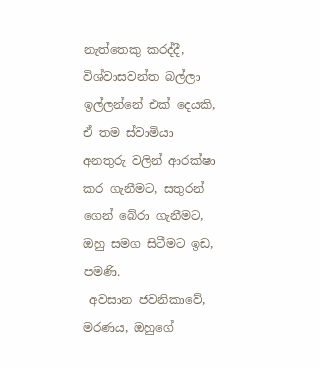නැත්තෙකු කරද්දී, විශ්වාසවන්ත බල්ලා ඉල්ලන්නේ එක් දෙයකි, ඒ තම ස්වාමියා අනතුරු වලින් ආරක්ෂා කර ගැනීමට, සතුරන් ගෙන් බේරා ගැනීමට, ඔහු සමග සිටීමට ඉඩ, පමණි.
 අවසාන ජවනිකාවේ, මරණය, ඔහුගේ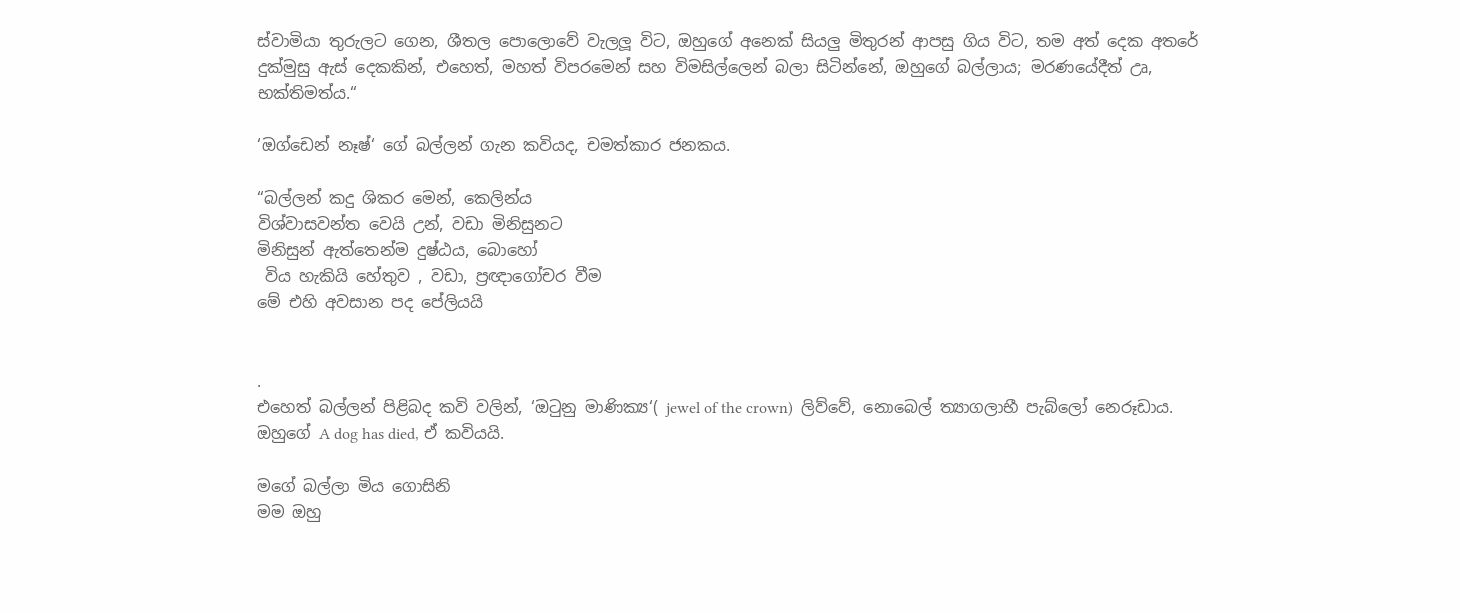ස්වාමියා තුරුලට ගෙන, ශීතල පොලොවේ වැලලූ විට, ඔහුගේ අනෙක් සියලු මිතුරන් ආපසු ගිය විට, තම අත් දෙක අතරේ දුක්මුසු ඇස් දෙකකින්, එහෙත්, මහත් විපරමෙන් සහ විමසිල්ලෙන් බලා සිටින්නේ, ඔහුගේ බල්ලාය; මරණයේදීත් උෘ, භක්තිමත්ය.“

‘ඔග්ඩෙන් නෑෂ්‘ ගේ බල්ලන් ගැන කවියද, චමත්කාර ජනකය.

“බල්ලන් කදු ශිකර මෙන්, කෙලින්ය
විශ්වාසවන්ත වෙයි උන්, වඩා මිනිසුනට
මිනිසුන් ඇත්තෙන්ම දුෂ්ඨය, බොහෝ
 විය හැකියි හේතුව , වඩා, ප්‍රඥාගෝචර වීම
මේ එහි අවසාන පද පේලියයි


.
එහෙත් බල්ලන් පිළිබද කවි වලින්, ‘ඔටුනු මාණික්‍ය‘( jewel of the crown)  ලිව්වේ, නොබෙල් ත්‍යාගලාභී පැබ්ලෝ නෙරූඩාය. ඔහුගේ A dog has died, ඒ කවියයි.

මගේ බල්ලා මිය ගොසිනි
මම ඔහු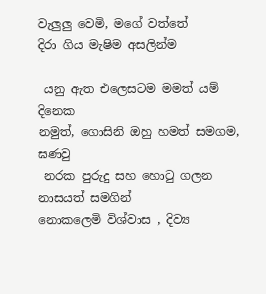වැලුලු වෙමි, මගේ වත්තේ
දිරා ගිය මැෂිම අසලින්ම

 යනු ඇත එලෙසටම මමත් යම් දිනෙක
නමුත්, ගොසිනි ඔහු හමත් සමගම, ඝණවු
 නරක පුරුදු සහ හොටු ගලන නාසයත් සමගින්
නොකලෙමි විශ්වාස , දිව්‍ය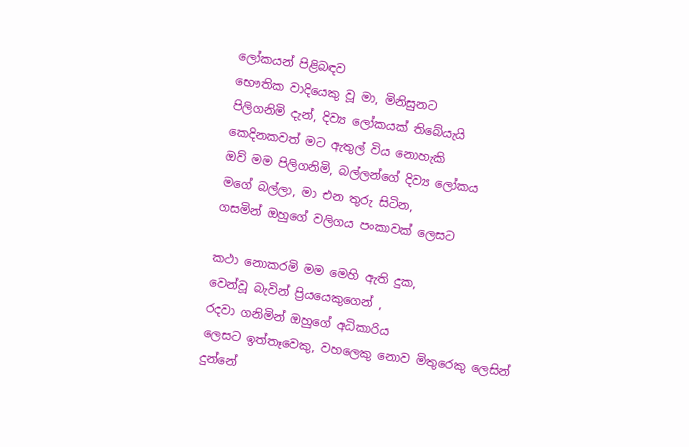ලෝකයන් පිළිබඳව
භෞතික වාදියෙකු වූ මා, මිනිසුනට
පිලිගනිමි දැන්, දිව්‍ය ලෝකයක් තිබේයැයි
කෙදිනකවත් මට ඇතුල් විය නොහැකි
ඔව් මම පිලිගනිමි, බල්ලන්ගේ දිව්‍ය ලෝකය
මගේ බල්ලා, මා එන තුරු සිටින,
ගසමින් ඔහුගේ වලිගය පංකාවක් ලෙසට

කථා නොකරමි මම මෙහි ඇති දුක,
වෙන්වූ බැවින් ප්‍රියයෙකුගෙන් ,
රදවා ගනිමින් ඔහුගේ අධිකාරිය
ලෙසට ඉත්තෑවෙකු, වහලෙකු නොව මිතුරෙකු ලෙසින්
දුන්නේ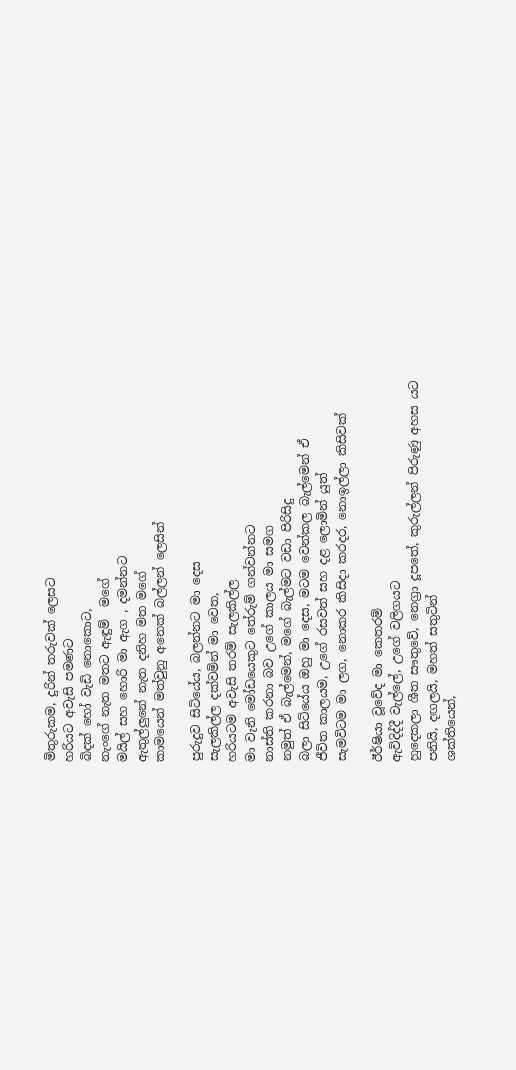මිතුරුකම, දුරින් තරුවක් ලෙසට
හරියට අවැසි පමණට
බිදක් හෝ වැඩි නොකොට,
නැංගේ නැත මතට ඇඳුම්  මගේ
මයිල් සහ හොරි මා ඇග , දමන්නට
ඇතුල්ලුනේ නැත දනිහ මත මගේ
කාමයෙන් මත්වුනු අනෙක් බල්ලන් ලෙසින්

පුරුදුව සිටියේය, බලන්නට මා දෙස
සැලකිල්ල දක්වමින් මා වෙත,
හරියටම අවැසි තරම් සැලකිල්ල
මා වැනි මෝඩයෙකුට තේරුම් ගන්වන්නට
නාස්ති කරනා බව උගේ කාලය මා සමග
නමුත් ඒ බැල්මෙන්, මගේ බැල්මට වඩා පිරිසිදු
බලා සිටියේය ඔහු මා දෙස, මටම වෙන්කල බැල්මෙන් ඒ
ජීවිත කාලයම, උගේ රසවත් සහ දළ ලොමින් යුත්
සැමවිටම මා ලග, නොකර කිසිදා කරදර, නොඉල්ලා කිසිවක්

ඊර්ෂියා වූවේද මා කෙතරම්
ඇවිදිද්දී වැල්ලේ, උගේ වලිගයට
හුදෙකලා ශීත සෟතුවේ, නෙග්‍රා දූපතේ, කුරුල්ලන් පිරුණු අහස යට
පනියි, දඟලයි, මහත් සතුටින්
ශක්තියෙන්,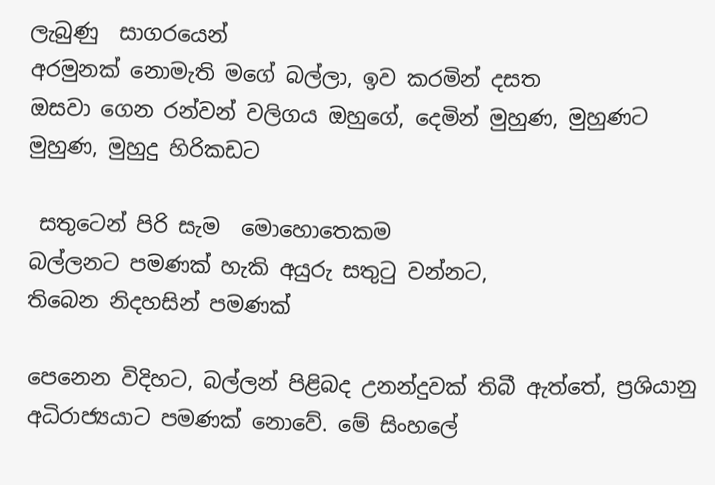ලැබුණු  සාගරයෙන්
අරමුනක් නොමැති මගේ බල්ලා, ඉව කරමින් දසත
ඔසවා ගෙන රන්වන් වලිගය ඔහුගේ, දෙමින් මුහුණ, මුහුණට මුහුණ, මුහුදු හිරිකඩට

 සතුටෙන් පිරි සැම  මොහොතෙකම
බල්ලනට පමණක් හැකි අයුරු සතුටු වන්නට,
තිබෙන නිදහසින් පමණක්

පෙනෙන විදිහට, බල්ලන් පිළිබද උනන්දුවක් තිබී ඇත්තේ, ප්‍රශියානු අධිරාජ්‍යයාට පමණක් නොවේ. මේ සිංහලේ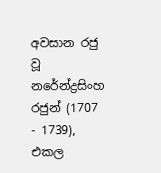අවසාන රජු වූ නරේන්ද්‍රසිංහ රජුන් (1707 - 1739), එකල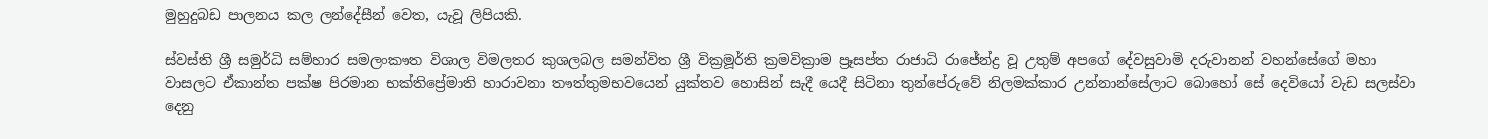මුහුදුබඩ පාලනය කල ලන්දේසීන් වෙත, යැවූ ලිපියකි.

ස්වස්ති ශ්‍රී සමුර්ධි සම්හාර සමලංකෟත විශාල විමලතර කුශලබල සමන්විත ශ්‍රී වික්‍රමූර්ති ක්‍රමවික්‍රාම ප්‍රෑසප්ත රාජාධි රාජේන්ද්‍ර වූ උතුම් අපගේ දේවසුවාමි දරුවානන් වහන්සේගේ මහා වාසලට ඒකාන්ත පක්ෂ පිරමාන භක්තිප්‍රේමාති හාරාවනා තෟත්තුමභවයෙන් යුක්තව හොසින් සැදී යෙදී සිටිනා තුන්පේරුවේ නිලමක්කාර උන්නාන්සේලාට බොහෝ සේ දෙවියෝ වැඩ සලස්වා දෙනු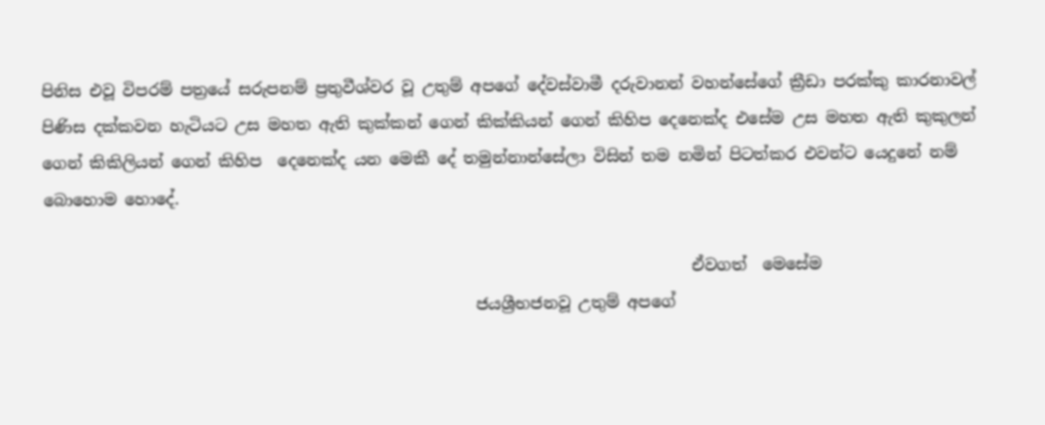පිනිස එවූ විපරම් පත්‍රයේ සරුපනම් ප්‍රතුවීශ්වර වූ උතුම් අපගේ දේවස්වාමී දරුවානන් වහන්සේගේ ක්‍රීඩා පරක්කු කාරනාවල් පිණිස දක්කවන හැටියට උස මහත ඇති කුක්කන් ගෙන් කික්කියන් ගෙන් කිහිප දෙනෙක්ද එසේම උස මහත ඇති කුකුලන් ගෙන් කිකිලියන් ගෙන් කිහිප  දෙනෙක්ද යන මෙකී දේ තමුන්නාන්සේලා විසින් තම නමින් පිටත්කර එවන්ට යෙදුනේ නම් බොහොම හොදේ.

                                                                                 ඒවගත්  මෙසේම
                                                      ජයශ්‍රීභජනවූ උතුම් අපගේ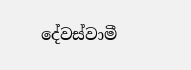දේවස්වාමී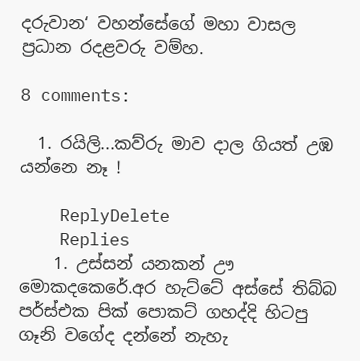දරුවාන‘ වහන්සේගේ මහා වාසල ප්‍රධාන රදළවරු වම්හ.

8 comments:

  1. රයිලි...කව්රු මාව දාල ගියත් උඹ යන්නෙ නෑ !

    ReplyDelete
    Replies
    1. උස්සන් යනකන් ඌ මොකදකෙරේ.අර හැට්ටේ අස්සේ තිබ්බ පර්ස්එක පික් පොකට් ගහද්දි හිටපු ගෑනි වගේද දන්නේ නැහැ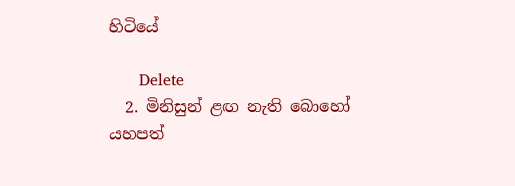හිටියේ

      Delete
  2. මිනිසුන් ළඟ නැති බොහෝ යහපත්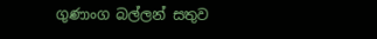ගුණාංග බල්ලන් සතුව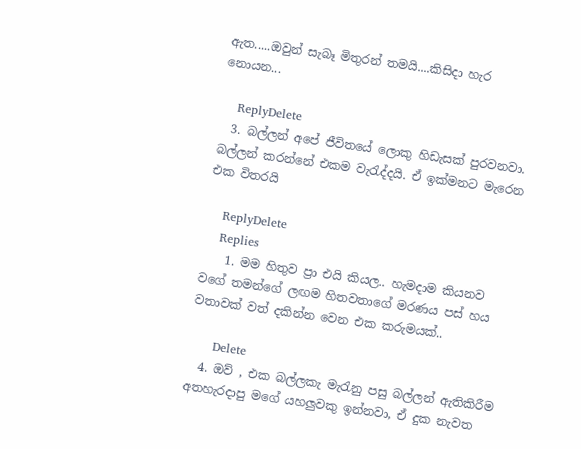ඇත.....ඔවුන් සැබෑ මිතුරන් තමයි....කිසිදා හැර නොයන...

    ReplyDelete
  3. බල්ලන් අපේ ජීවිතයේ ලොකු හිඩැසක් පුරවනවා. බල්ලන් කරන්නේ එකම වැරැද්දයි. ඒ ඉක්මනට මැරෙන එක විතරයි

    ReplyDelete
    Replies
    1. මම හිතුව ප්‍රා එයි කියල.. හැමදාම කියනව වගේ තමන්ගේ ලඟම හිතවතාගේ මරණය පස් හය වතාවක් වත් දකින්න වෙන එක කරුමයක්..

      Delete
  4. ඔව් , එක බල්ලකැ මැරැනු පසු බල්ලන් ඇතිකිරීම අතහැරදාපු මගේ යහලුවකු ඉන්නවා, ඒ දුක නැවත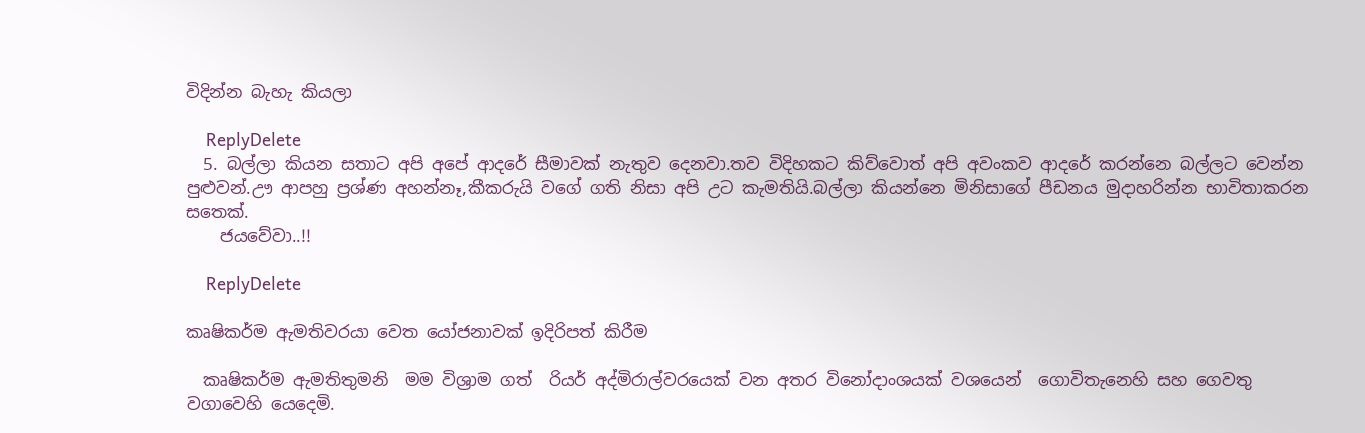විදින්න බැහැ කියලා

    ReplyDelete
  5. බල්ලා කියන සතාට අපි අපේ ආදරේ සීමාවක් නැතුව දෙනවා.තව විදිහකට කිව්වොත් අපි අවංකව ආදරේ කරන්නෙ බල්ලට වෙන්න පුළුවන්.ඌ ආපහු ප්‍රශ්ණ අහන්නෑ,කීකරුයි වගේ ගති නිසා අපි උට කැමතියි.බල්ලා කියන්නෙ මිනිසාගේ පීඩනය මුදාහරින්න භාවිතාකරන සතෙක්.
    ජයවේවා..!!

    ReplyDelete

කෘෂිකර්ම ඇමතිවරයා වෙත යෝජනාවක් ඉදිරිපත් කිරීම

  කෘෂිකර්ම ඇමතිතුමනි  මම විශ්‍රාම ගත්  රියර් අද්මිරාල්වරයෙක් වන අතර විනෝදාංශයක් වශයෙන්  ගොවිතැනෙහි සහ ගෙවතු වගාවෙහි යෙදෙමි.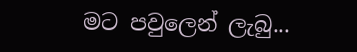මට පවුලෙන් ලැබු...